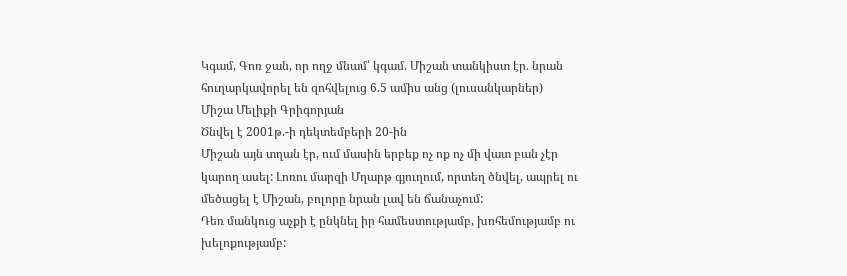Կգամ, Գոռ ջան, որ ողջ մնամ՝ կգամ. Միշան տանկիստ էր. նրան հուղարկավորել են զոհվելուց 6.5 ամիս անց (լուսանկարներ)
Միշա Մելիքի Գրիգորյան
Ծնվել է 2001թ.-ի դեկտեմբերի 20-ին
Միշան այն տղան էր, ում մասին երբեք ոչ ոք ոչ մի վատ բան չէր կարող ասել: Լոռու մարզի Մղարթ գյուղում, որտեղ ծնվել, ապրել ու մեծացել է Միշան, բոլորը նրան լավ են ճանաչում:
Դեռ մանկուց աչքի է ընկնել իր համեստությամբ, խոհեմությամբ ու խելոքությամբ: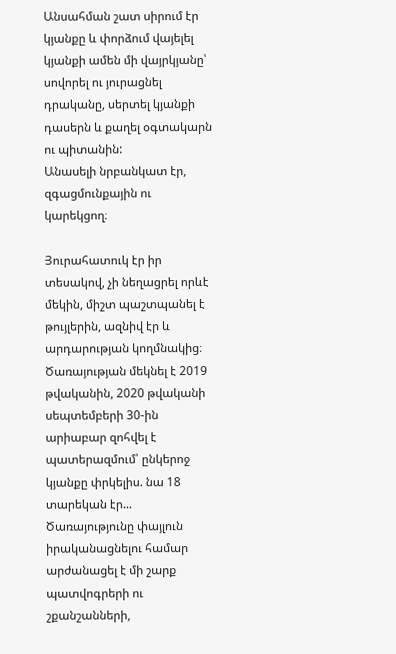Անսահման շատ սիրում էր կյանքը և փորձում վայելել կյանքի ամեն մի վայրկյանը՝ սովորել ու յուրացնել դրականը, սերտել կյանքի դասերն և քաղել օգտակարն ու պիտանին:
Անասելի նրբանկատ էր, զգացմունքային ու կարեկցող։

Յուրահատուկ էր իր տեսակով, չի նեղացրել որևէ մեկին, միշտ պաշտպանել է թույլերին, ազնիվ էր և արդարության կողմնակից։
Ծառայության մեկնել է 2019 թվականին, 2020 թվականի սեպտեմբերի 30-ին արիաբար զոհվել է պատերազմում՝ ընկերոջ կյանքը փրկելիս. նա 18 տարեկան էր...
Ծառայությունը փայլուն իրականացնելու համար արժանացել է մի շարք պատվոգրերի ու շքանշանների,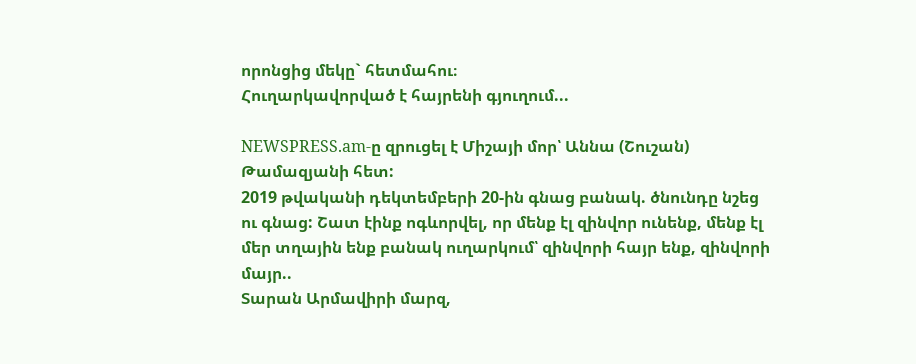որոնցից մեկը` հետմահու։
Հուղարկավորված է հայրենի գյուղում...

NEWSPRESS.am-ը զրուցել է Միշայի մոր՝ Աննա (Շուշան) Թամազյանի հետ:
2019 թվականի դեկտեմբերի 20-ին գնաց բանակ. ծնունդը նշեց ու գնաց: Շատ էինք ոգևորվել, որ մենք էլ զինվոր ունենք, մենք էլ մեր տղային ենք բանակ ուղարկում՝ զինվորի հայր ենք, զինվորի մայր..
Տարան Արմավիրի մարզ,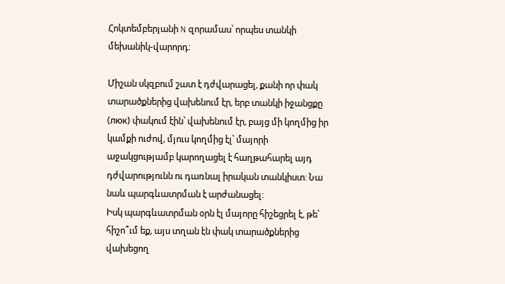Հոկտեմբերյանի N զորամաս՝ որպես տանկի մեխանիկ-վարորդ։

Միշան սկզբում շատ է դժվարացել, քանի որ փակ տարածքներից վախենում էր, երբ տանկի իջանցքը (люк) փակում էին՝ վախենում էր, բայց մի կողմից իր կամքի ուժով, մյուս կողմից էլ՝ մայորի աջակցությամբ կարողացել է հաղթահարել այդ դժվարությունն ու դառնալ իրական տանկիստ: Նա նաև պարգևատրման է արժանացել:
Իսկ պարգևատրման օրն էլ մայորը հիշեցրել է, թե՝ հիշո՞ւմ եք, այս տղան էն փակ տարածքներից վախեցող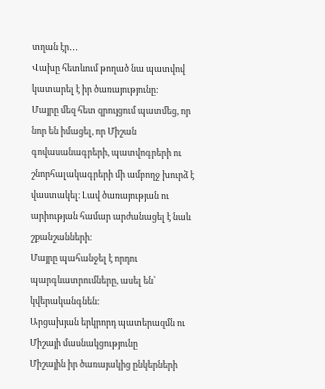տղան էր․․․
Վախը հետևում թողած նա պատվով կատարել է իր ծառայությունը:
Մայրը մեզ հետ զրույցում պատմեց, որ նոր են իմացել, որ Միշան գովասանագրերի, պատվոգրերի ու շնորհալակագրերի մի ամբողջ խուրձ է վաստակել։ Լավ ծառայության ու արիության համար արժանացել է նաև շքանշանների։
Մայրը պահանջել է որդու պարգևատրումները, ասել են՝ կվերականգնեն։
Արցախյան երկրորդ պատերազմն ու Միշայի մասնակցությունը
Միշային իր ծառայակից ընկերների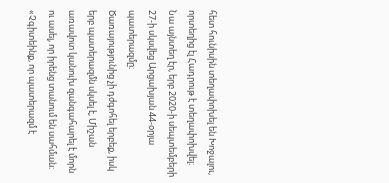հետ հունիսին տեղափոխել են Խոջալու, որտեղից էլ Հադրութ է տեղափոխվել։ Նա այնտեղ էր, երբ 2020-ի սեպտեմբերի 27-ի սկսվեց Արցախյան 44-օրյա պատերազմը։
Ծառայությունից չի դժգոհել երբեք, իսկ երբ պատերազմն սկսել է, Միշան առավոտ կանուխ զանգահարել է մորն ու ասել, որ իրենց տանում են սահման։
«Չգիտեինք, որ պատերազմ է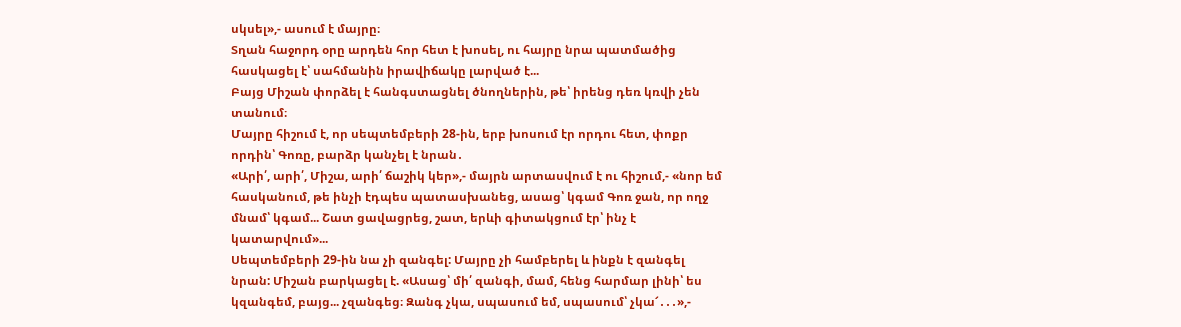սկսել»,- ասում է մայրը։
Տղան հաջորդ օրը արդեն հոր հետ է խոսել, ու հայրը նրա պատմածից հասկացել է՝ սահմանին իրավիճակը լարված է...
Բայց Միշան փորձել է հանգստացնել ծնողներին, թե՝ իրենց դեռ կռվի չեն տանում։
Մայրը հիշում է, որ սեպտեմբերի 28-ին, երբ խոսում էր որդու հետ, փոքր որդին՝ Գոռը, բարձր կանչել է նրան․
«Արի՛, արի՛, Միշա, արի՛ ճաշիկ կեր»,- մայրն արտասվում է ու հիշում,- «նոր եմ հասկանում, թե ինչի էդպես պատասխանեց, ասաց՝ կգամ Գոռ ջան, որ ողջ մնամ՝ կգամ... Շատ ցավացրեց, շատ, երևի գիտակցում էր՝ ինչ է կատարվում»...
Սեպտեմբերի 29-ին նա չի զանգել: Մայրը չի համբերել և ինքն է զանգել նրան: Միշան բարկացել է. «Ասաց՝ մի՛ զանգի, մամ, հենց հարմար լինի՝ ես կզանգեմ, բայց... չզանգեց։ Զանգ չկա, սպասում եմ, սպասում՝ չկա՜․․․»,-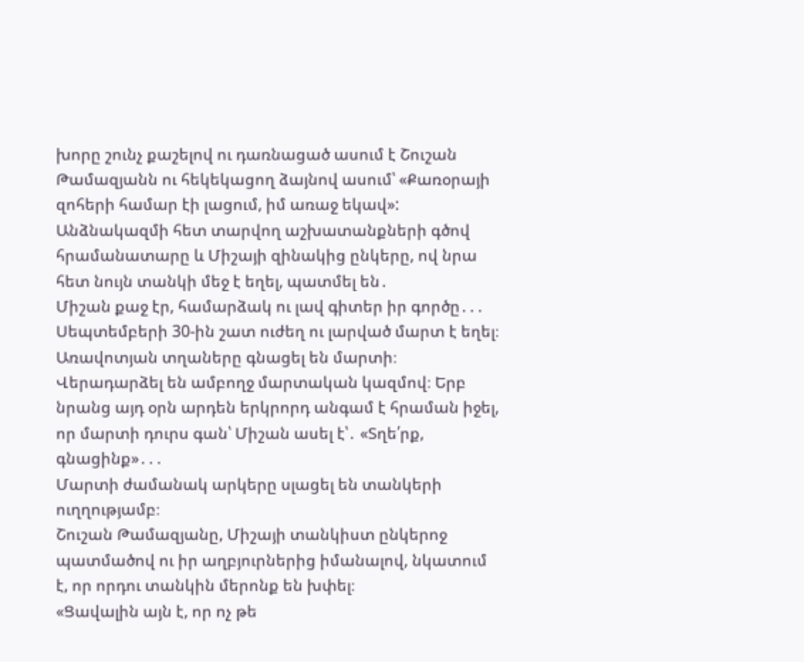խորը շունչ քաշելով ու դառնացած ասում է Շուշան Թամազյանն ու հեկեկացող ձայնով ասում՝ «Քառօրայի զոհերի համար էի լացում, իմ առաջ եկավ»:
Անձնակազմի հետ տարվող աշխատանքների գծով հրամանատարը և Միշայի զինակից ընկերը, ով նրա հետ նույն տանկի մեջ է եղել, պատմել են․
Միշան քաջ էր, համարձակ ու լավ գիտեր իր գործը․․․
Սեպտեմբերի 30-ին շատ ուժեղ ու լարված մարտ է եղել։ Առավոտյան տղաները գնացել են մարտի։ Վերադարձել են ամբողջ մարտական կազմով։ Երբ նրանց այդ օրն արդեն երկրորդ անգամ է հրաման իջել, որ մարտի դուրս գան՝ Միշան ասել է՝․ «Տղե՛րք, գնացինք»․․․
Մարտի ժամանակ արկերը սլացել են տանկերի ուղղությամբ։
Շուշան Թամազյանը, Միշայի տանկիստ ընկերոջ պատմածով ու իր աղբյուրներից իմանալով, նկատում է, որ որդու տանկին մերոնք են խփել։
«Ցավալին այն է, որ ոչ թե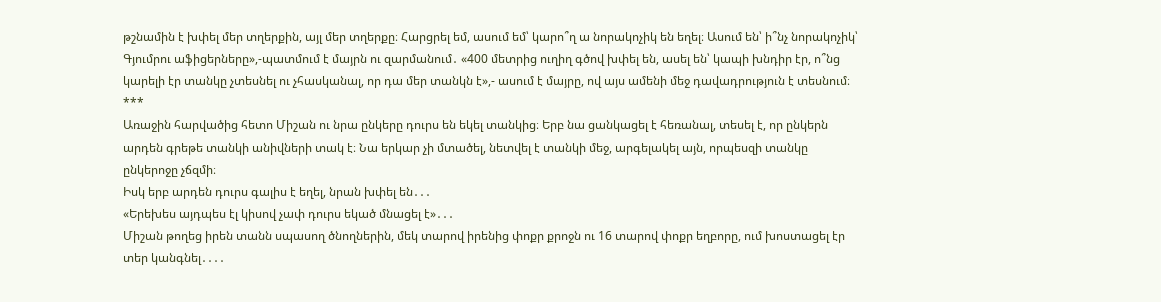թշնամին է խփել մեր տղերքին, այլ մեր տղերքը։ Հարցրել եմ, ասում եմ՝ կարո՞ղ ա նորակոչիկ են եղել։ Ասում են՝ ի՞նչ նորակոչիկ՝ Գյումրու աֆիցերները»,-պատմում է մայրն ու զարմանում․ «400 մետրից ուղիղ գծով խփել են, ասել են՝ կապի խնդիր էր, ո՞նց կարելի էր տանկը չտեսնել ու չհասկանալ, որ դա մեր տանկն է»,- ասում է մայրը, ով այս ամենի մեջ դավադրություն է տեսնում։
***
Առաջին հարվածից հետո Միշան ու նրա ընկերը դուրս են եկել տանկից։ Երբ նա ցանկացել է հեռանալ, տեսել է, որ ընկերն արդեն գրեթե տանկի անիվների տակ է։ Նա երկար չի մտածել, նետվել է տանկի մեջ, արգելակել այն, որպեսզի տանկը ընկերոջը չճզմի։
Իսկ երբ արդեն դուրս գալիս է եղել, նրան խփել են․․․
«Երեխես այդպես էլ կիսով չափ դուրս եկած մնացել է»․․․
Միշան թողեց իրեն տանն սպասող ծնողներին, մեկ տարով իրենից փոքր քրոջն ու 16 տարով փոքր եղբորը, ում խոստացել էր տեր կանգնել․․․․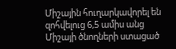Միշային հուղարկավորել են զոհվելուց 6,5 ամիս անց
Միշայի ծնողների ստացած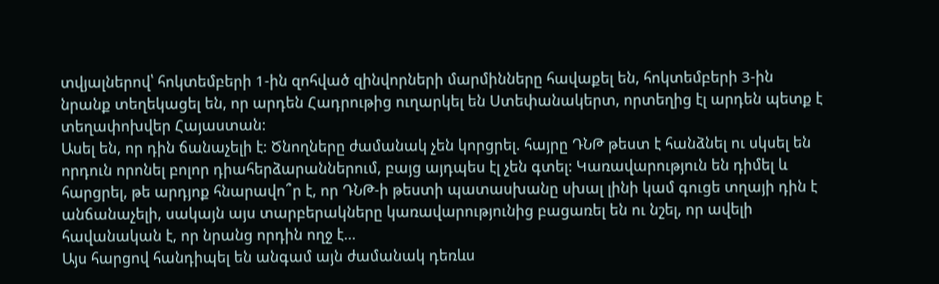տվյալներով՝ հոկտեմբերի 1-ին զոհված զինվորների մարմինները հավաքել են, հոկտեմբերի 3-ին նրանք տեղեկացել են, որ արդեն Հադրութից ուղարկել են Ստեփանակերտ, որտեղից էլ արդեն պետք է տեղափոխվեր Հայաստան:
Ասել են, որ դին ճանաչելի է: Ծնողները ժամանակ չեն կորցրել. հայրը ԴՆԹ թեստ է հանձնել ու սկսել են որդուն որոնել բոլոր դիահերձարաններում, բայց այդպես էլ չեն գտել: Կառավարություն են դիմել և հարցրել, թե արդյոք հնարավո՞ր է, որ ԴՆԹ-ի թեստի պատասխանը սխալ լինի կամ գուցե տղայի դին է անճանաչելի, սակայն այս տարբերակները կառավարությունից բացառել են ու նշել, որ ավելի հավանական է, որ նրանց որդին ողջ է...
Այս հարցով հանդիպել են անգամ այն ժամանակ դեռևս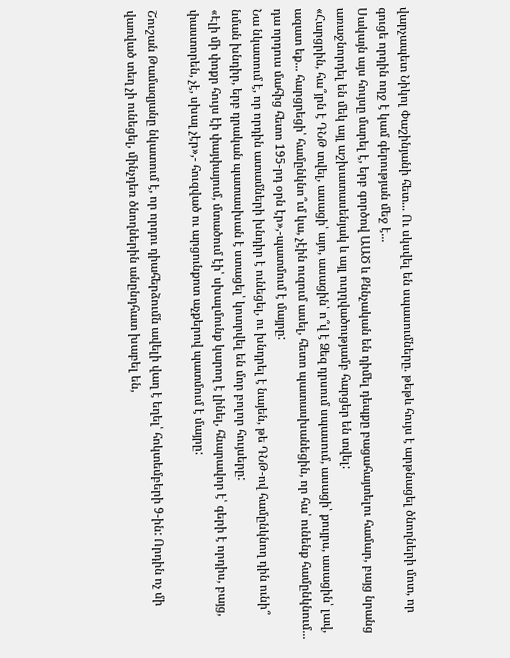վարչապետ Նիկոլ Փաշինյանի հետ... Ու սկսվել են սպասումները. թեթև հույս է արթնացել ծնողների մոտ, որ գուցե որդին ողջ է կամ գերության մեջ է...
Սակայն այս հույսը մարել է, երբ գործով ԱԱԾ և Քննչական են դիմել դեպքը բացահայտելու համար, բայց նրանց առաջնորդել են մեկ այլ աշխատասենյակ և այլ ուղղվածությամբ հարցեր են տվել:
«Հարցրին, հա՞յրն է ԴՆԹ տվել, ասացի՝ այո, ասացին՝ ո՞վ է Ձեզ դրսում սպասում, ասացի՝ քույրս, ասացին՝ լավ, ազատ եք... հարցրեցի՝ համընկնո՞ւմ կա, չէին ուզում ասել, հետո պատասխանեցին, որ հա՝ ունենք համընկնում... դա որդուս մահից հետո 195-րդ օրն էր»,-պատմում է մայրը:
Նա նկատում է, որ որդին ատամների խնդիր է ունեցել, ու խնդրել է նայեն, թե ԴՆԹ-ով համընկնող դին ունի՞ նման խնդիր, երբ դրական պատասխան է ստացել՝ կոտրվել են մոր բոլոր հույսերը:
«Էլի մի փոքր հույս էի փայփայում, մտածում էի՝ սխալմունք կարող է լինել, հնարավոր է՝ գերի է որդիս, բայց, փաստորեն, չէ, սխալ չէր»,- հուզված ու արցունքոտ աչքերով պատմում է մայրը:

Շուշան Թամազյանը նկատում է, որ որդու դիահերձումն ավելի վաղ է եղել՝ հոկտեմբերի 9-ին: Որդին ոչ մի վառված տեղ չի ունեցել, մինչդեռ ծնողներին անընդհատ խաբել են,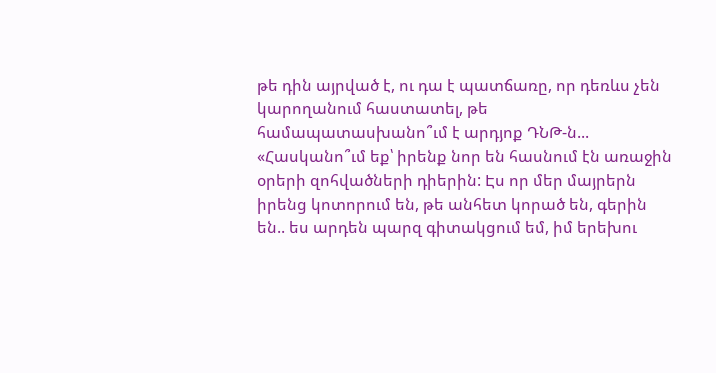թե դին այրված է, ու դա է պատճառը, որ դեռևս չեն կարողանում հաստատել, թե համապատասխանո՞ւմ է արդյոք ԴՆԹ-ն...
«Հասկանո՞ւմ եք՝ իրենք նոր են հասնում էն առաջին օրերի զոհվածների դիերին: Էս որ մեր մայրերն իրենց կոտորում են, թե անհետ կորած են, գերին են.. ես արդեն պարզ գիտակցում եմ, իմ երեխու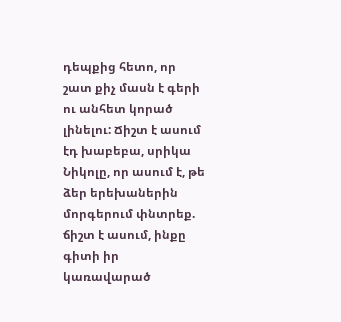դեպքից հետո, որ շատ քիչ մասն է գերի ու անհետ կորած լինելու: Ճիշտ է ասում էդ խաբեբա, սրիկա Նիկոլը, որ ասում է, թե ձեր երեխաներին մորգերում փնտրեք. ճիշտ է ասում, ինքը գիտի իր կառավարած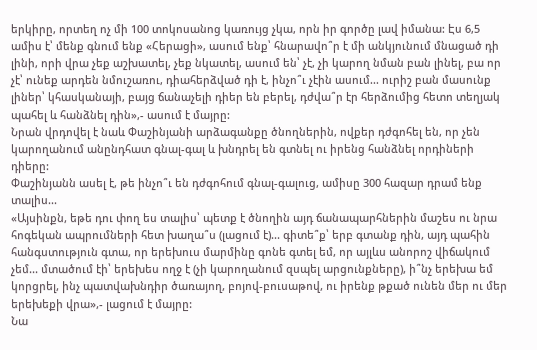երկիրը, որտեղ ոչ մի 100 տոկոսանոց կառույց չկա, որն իր գործը լավ իմանա: Էս 6,5 ամիս է՝ մենք գնում ենք «Հերացի», ասում ենք՝ հնարավո՞ր է մի անկյունում մնացած դի լինի, որի վրա չեք աշխատել, չեք նկատել, ասում են՝ չէ, չի կարող նման բան լինել, բա որ չէ՝ ունեք արդեն նմուշառու, դիահերձված դի է, ինչո՞ւ չէին ասում... ուրիշ բան մասունք լիներ՝ կհասկանայի, բայց ճանաչելի դիեր են բերել, դժվա՞ր էր հերձումից հետո տեղյակ պահել և հանձնել դին»,- ասում է մայրը:
Նրան վրդովել է նաև Փաշինյանի արձագանքը ծնողներին, ովքեր դժգոհել են, որ չեն կարողանում անընդհատ գնալ-գալ և խնդրել են գտնել ու իրենց հանձնել որդիների դիերը:
Փաշինյանն ասել է, թե ինչո՞ւ են դժգոհում գնալ-գալուց, ամիսը 300 հազար դրամ ենք տալիս...
«Այսինքն, եթե դու փող ես տալիս՝ պետք է ծնողին այդ ճանապարհներին մաշես ու նրա հոգեկան ապրումների հետ խաղա՞ս (լացում է)... գիտե՞ք՝ երբ գտանք դին, այդ պահին հանգստություն գտա, որ երեխուս մարմինը գոնե գտել եմ, որ այլևս անորոշ վիճակում չեմ... մտածում էի՝ երեխես ողջ է (չի կարողանում զսպել արցունքները), ի՞նչ երեխա եմ կորցրել, ինչ պատվախնդիր ծառայող, բոյով-բուսաթով, ու իրենք թքած ունեն մեր ու մեր երեխեքի վրա»,- լացում է մայրը:
Նա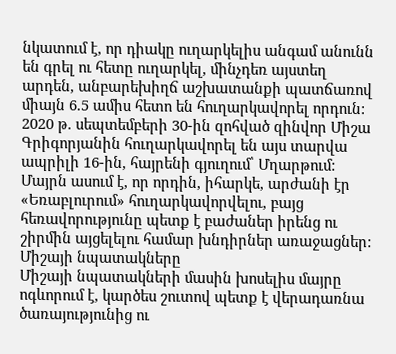նկատում է, որ դիակը ուղարկելիս անգամ անունն են գրել ու հետը ուղարկել, մինչդեռ այստեղ արդեն, անբարեխիղճ աշխատանքի պատճառով միայն 6.5 ամիս հետո են հուղարկավորել որդուն:
2020 թ. սեպտեմբերի 30-ին զոհված զինվոր Միշա Գրիգորյանին հուղարկավորել են այս տարվա ապրիլի 16-ին, հայրենի գյուղում՝ Մղարթում:
Մայրն ասում է, որ որդին, իհարկե, արժանի էր «Եռաբլուրում» հուղարկավորվելու, բայց հեռավորությունը պետք է բաժաներ իրենց ու շիրմին այցելելու համար խնդիրներ առաջացներ:
Միշայի նպատակները
Միշայի նպատակների մասին խոսելիս մայրը ոգևորում է, կարծես շուտով պետք է վերադառնա ծառայությունից ու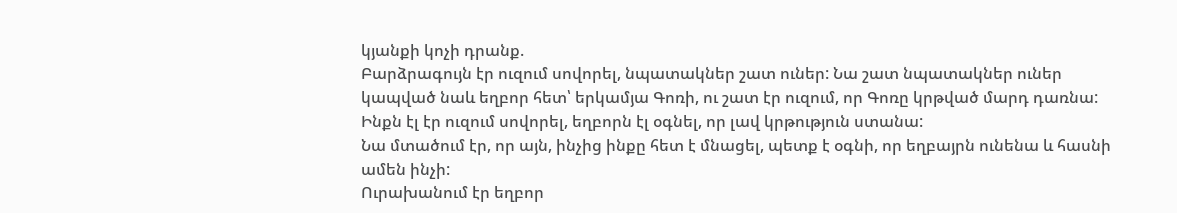կյանքի կոչի դրանք.
Բարձրագույն էր ուզում սովորել, նպատակներ շատ ուներ: Նա շատ նպատակներ ուներ կապված նաև եղբոր հետ՝ երկամյա Գոռի, ու շատ էր ուզում, որ Գոռը կրթված մարդ դառնա: Ինքն էլ էր ուզում սովորել, եղբորն էլ օգնել, որ լավ կրթություն ստանա:
Նա մտածում էր, որ այն, ինչից ինքը հետ է մնացել, պետք է օգնի, որ եղբայրն ունենա և հասնի ամեն ինչի:
Ուրախանում էր եղբոր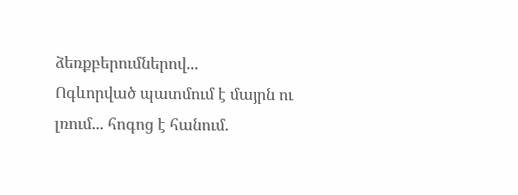ձեռքբերումներով...
Ոգևորված պատմում է մայրն ու լռում... հոգոց է հանում.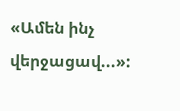«Ամեն ինչ վերջացավ...»: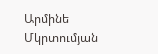Արմինե Մկրտումյան